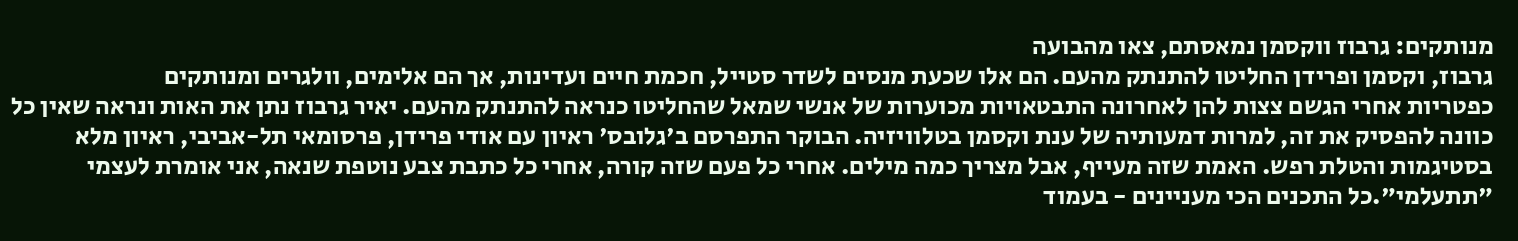מנותקים: גרבוז ווקסמן נמאסתם, צאו מהבועה
גרבוז, וקסמן ופרידן החליטו להתנתק מהעם. הם אלו שכעת מנסים לשדר סטייל, חכמת חיים ועדינות, אך הם אלימים, וולגרים ומנותקים
כפטריות אחרי הגשם צצות להן לאחרונה התבטאויות מכוערות של אנשי שמאל שהחליטו כנראה להתנתק מהעם. יאיר גרבוז נתן את האות ונראה שאין כל כוונה להפסיק את זה, למרות דמעותיה של ענת וקסמן בטלוויזיה. הבוקר התפרסם ב'גלובס' ראיון עם אודי פרידן, פרסומאי תל-אביבי, ראיון מלא בסטיגמות והטלת רפש. האמת שזה מעייף, אבל מצריך כמה מילים. אחרי כל פעם שזה קורה, אחרי כל כתבת צבע נוטפת שנאה, אני אומרת לעצמי "תתעלמי".כל התכנים הכי מעניינים - בעמוד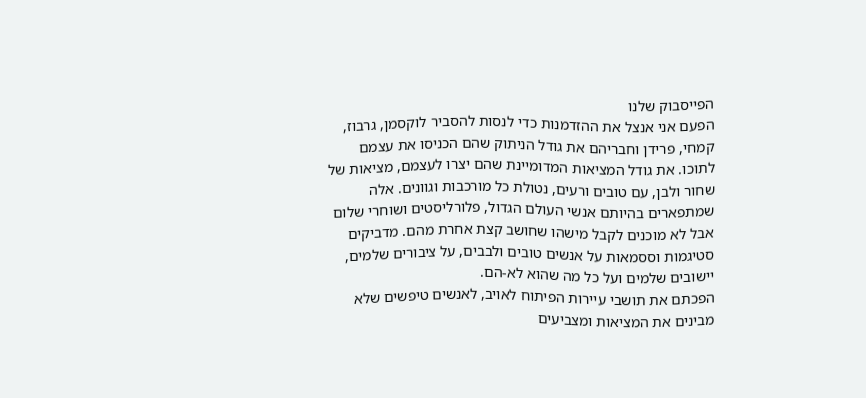הפייסבוק שלנו
הפעם אני אנצל את ההזדמנות כדי לנסות להסביר לוקסמן, גרבוז, קמחי, פרידן וחבריהם את גודל הניתוק שהם הכניסו את עצמם לתוכו. את גודל המציאות המדומיינת שהם יצרו לעצמם, מציאות של שחור ולבן, עם טובים ורעים, נטולת כל מורכבות וגוונים. אלה שמתפארים בהיותם אנשי העולם הגדול, פלורליסטים ושוחרי שלום אבל לא מוכנים לקבל מישהו שחושב קצת אחרת מהם. מדביקים סטיגמות וססמאות על אנשים טובים ולבבים, על ציבורים שלמים, יישובים שלמים ועל כל מה שהוא לא-הם.
הפכתם את תושבי עיירות הפיתוח לאויב, לאנשים טיפשים שלא מבינים את המציאות ומצביעים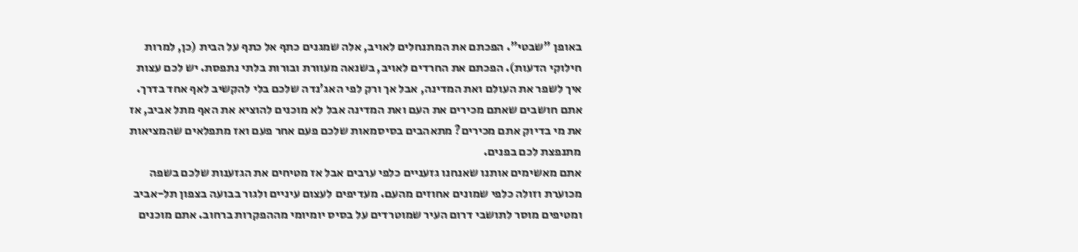באופן "שבטי". הפכתם את המתנחלים לאויב, אלה שמגנים כתף אל כתף על הבית (כן, למרות חילוקי הדעות). הפכתם את החרדים לאויב, בשנאה מעוורת ובורות בלתי נתפסת. יש לכם עצות איך לשפר את העולם ואת המדינה, אבל אך ורק לפי האג'נדה שלכם בלי להקשיב לאף אחד בדרך. אתם חושבים שאתם מכירים את העם ואת המדינה אבל לא מוכנים להוציא את האף מתל אביב, אז את מי בדיוק אתם מכירים? מתאהבים בסיסמאות שלכם פעם אחר פעם ואז מתפלאים שהמציאות מתנפצת לכם בפנים.
אתם מאשימים אותנו שאנחנו גזעניים כלפי ערבים אבל אז מטיחים את הגזענות שלכם בשפה מכוערת וזולה כלפי שמונים אחוזים מהעם. מעדיפים לעצום עיניים ולגור בבועה בצפון תל-אביב ומטיפים מוסר לתושבי דרום העיר שמוטרדים על בסיס יומיומי מההפקרות ברחוב. אתם מוכנים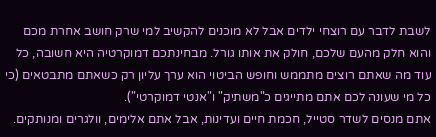לשבת לדבר עם רוצחי ילדים אבל לא מוכנים להקשיב למי שרק חושב אחרת מכם והוא חלק מהעם שלכם, חולק את אותו גורל. מבחינתכם דמוקרטיה היא חשובה, כל עוד מה שאתם רוצים מתממש וחופש הביטוי הוא ערך עליון רק כשאתם מתבטאים (כי כל מי שעונה לכם אתם מתייגים כ"משתיק" ו"אנטי דמוקרטי").
אתם מנסים לשדר סטייל, חכמת חיים ועדינות, אבל אתם אלימים, וולגרים ומנותקים.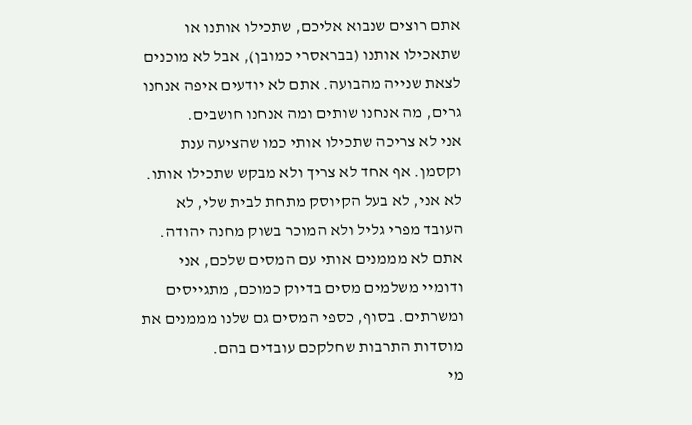אתם רוצים שנבוא אליכם, שתכילו אותנו או שתאכילו אותנו (בבראסרי כמובן), אבל לא מוכנים לצאת שנייה מהבועה. אתם לא יודעים איפה אנחנו גרים, מה אנחנו שותים ומה אנחנו חושבים.
אני לא צריכה שתכילו אותי כמו שהציעה ענת וקסמן. אף אחד לא צריך ולא מבקש שתכילו אותו. לא אני, לא בעל הקיוסק מתחת לבית שלי, לא העובד מפרי גליל ולא המוכר בשוק מחנה יהודה. אתם לא מממנים אותי עם המסים שלכם, אני ודומיי משלמים מסים בדיוק כמוכם, מתגייסים ומשרתים. בסוף, כספי המסים גם שלנו מממנים את מוסדות התרבות שחלקכם עובדים בהם.
מי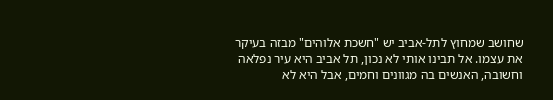שחושב שמחוץ לתל-אביב יש "חשכת אלוהים" מבזה בעיקר את עצמו. אל תבינו אותי לא נכון, תל אביב היא עיר נפלאה וחשובה, האנשים בה מגוונים וחמים, אבל היא לא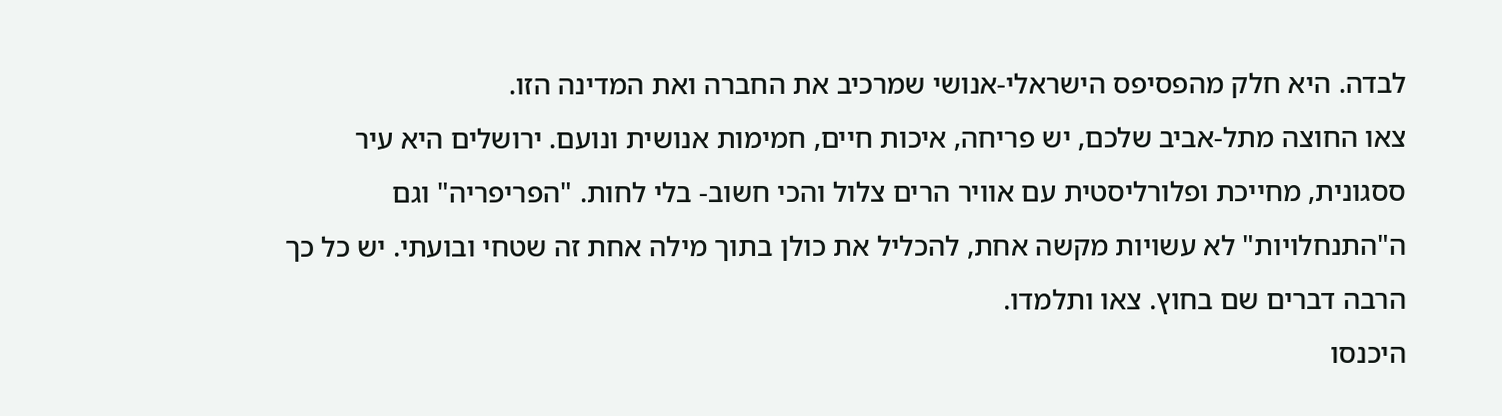לבדה. היא חלק מהפסיפס הישראלי-אנושי שמרכיב את החברה ואת המדינה הזו.
צאו החוצה מתל-אביב שלכם, יש פריחה, איכות חיים, חמימות אנושית ונועם. ירושלים היא עיר ססגונית, מחייכת ופלורליסטית עם אוויר הרים צלול והכי חשוב- בלי לחות. "הפריפריה" וגם ה"התנחלויות" לא עשויות מקשה אחת, להכליל את כולן בתוך מילה אחת זה שטחי ובועתי. יש כל כך הרבה דברים שם בחוץ. צאו ותלמדו.
היכנסו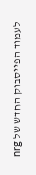לעמוד הפייסבוק החדש של nrg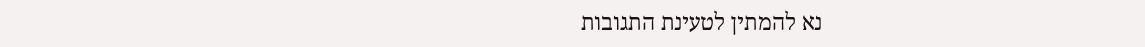נא להמתין לטעינת התגובות